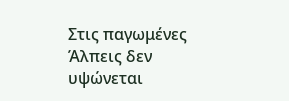Στις παγωμένες Άλπεις δεν υψώνεται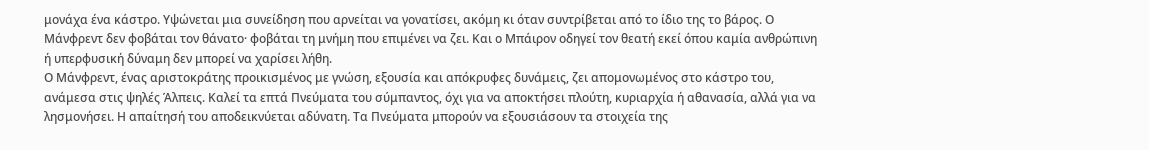μονάχα ένα κάστρο. Υψώνεται μια συνείδηση που αρνείται να γονατίσει, ακόμη κι όταν συντρίβεται από το ίδιο της το βάρος. Ο Μάνφρεντ δεν φοβάται τον θάνατο· φοβάται τη μνήμη που επιμένει να ζει. Και ο Μπάιρον οδηγεί τον θεατή εκεί όπου καμία ανθρώπινη ή υπερφυσική δύναμη δεν μπορεί να χαρίσει λήθη.
Ο Μάνφρεντ, ένας αριστοκράτης προικισμένος με γνώση, εξουσία και απόκρυφες δυνάμεις, ζει απομονωμένος στο κάστρο του, ανάμεσα στις ψηλές Άλπεις. Καλεί τα επτά Πνεύματα του σύμπαντος, όχι για να αποκτήσει πλούτη, κυριαρχία ή αθανασία, αλλά για να λησμονήσει. Η απαίτησή του αποδεικνύεται αδύνατη. Τα Πνεύματα μπορούν να εξουσιάσουν τα στοιχεία της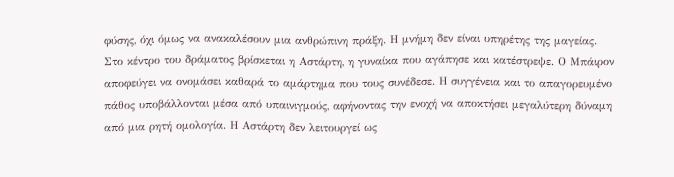φύσης, όχι όμως να ανακαλέσουν μια ανθρώπινη πράξη. Η μνήμη δεν είναι υπηρέτης της μαγείας.
Στο κέντρο του δράματος βρίσκεται η Αστάρτη, η γυναίκα που αγάπησε και κατέστρεψε. Ο Μπάιρον αποφεύγει να ονομάσει καθαρά το αμάρτημα που τους συνέδεσε. Η συγγένεια και το απαγορευμένο πάθος υποβάλλονται μέσα από υπαινιγμούς, αφήνοντας την ενοχή να αποκτήσει μεγαλύτερη δύναμη από μια ρητή ομολογία. Η Αστάρτη δεν λειτουργεί ως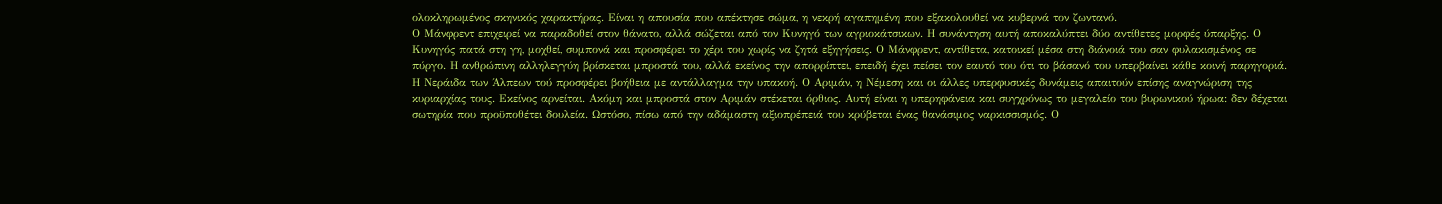ολοκληρωμένος σκηνικός χαρακτήρας. Είναι η απουσία που απέκτησε σώμα, η νεκρή αγαπημένη που εξακολουθεί να κυβερνά τον ζωντανό.
Ο Μάνφρεντ επιχειρεί να παραδοθεί στον θάνατο, αλλά σώζεται από τον Κυνηγό των αγριοκάτσικων. Η συνάντηση αυτή αποκαλύπτει δύο αντίθετες μορφές ύπαρξης. Ο Κυνηγός πατά στη γη, μοχθεί, συμπονά και προσφέρει το χέρι του χωρίς να ζητά εξηγήσεις. Ο Μάνφρεντ, αντίθετα, κατοικεί μέσα στη διάνοιά του σαν φυλακισμένος σε πύργο. Η ανθρώπινη αλληλεγγύη βρίσκεται μπροστά του, αλλά εκείνος την απορρίπτει, επειδή έχει πείσει τον εαυτό του ότι το βάσανό του υπερβαίνει κάθε κοινή παρηγοριά.
Η Νεράιδα των Άλπεων τού προσφέρει βοήθεια με αντάλλαγμα την υπακοή. Ο Αριμάν, η Νέμεση και οι άλλες υπερφυσικές δυνάμεις απαιτούν επίσης αναγνώριση της κυριαρχίας τους. Εκείνος αρνείται. Ακόμη και μπροστά στον Αριμάν στέκεται όρθιος. Αυτή είναι η υπερηφάνεια και συγχρόνως το μεγαλείο του βυρωνικού ήρωα: δεν δέχεται σωτηρία που προϋποθέτει δουλεία. Ωστόσο, πίσω από την αδάμαστη αξιοπρέπειά του κρύβεται ένας θανάσιμος ναρκισσισμός. Ο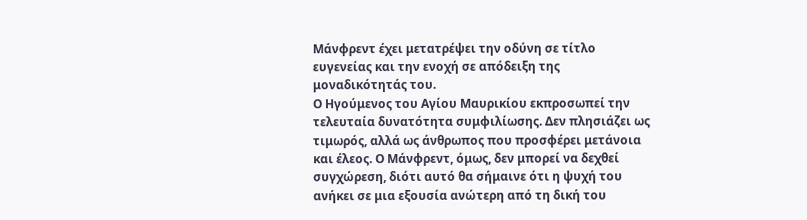Μάνφρεντ έχει μετατρέψει την οδύνη σε τίτλο ευγενείας και την ενοχή σε απόδειξη της μοναδικότητάς του.
Ο Ηγούμενος του Αγίου Μαυρικίου εκπροσωπεί την τελευταία δυνατότητα συμφιλίωσης. Δεν πλησιάζει ως τιμωρός, αλλά ως άνθρωπος που προσφέρει μετάνοια και έλεος. Ο Μάνφρεντ, όμως, δεν μπορεί να δεχθεί συγχώρεση, διότι αυτό θα σήμαινε ότι η ψυχή του ανήκει σε μια εξουσία ανώτερη από τη δική του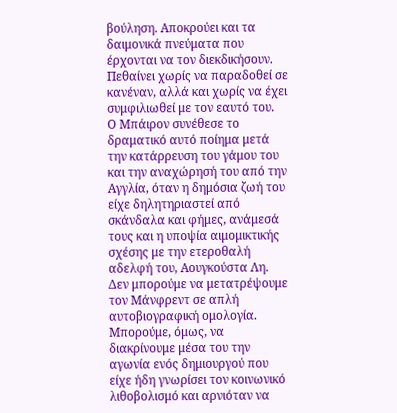βούληση. Αποκρούει και τα δαιμονικά πνεύματα που έρχονται να τον διεκδικήσουν. Πεθαίνει χωρίς να παραδοθεί σε κανέναν, αλλά και χωρίς να έχει συμφιλιωθεί με τον εαυτό του.
Ο Μπάιρον συνέθεσε το δραματικό αυτό ποίημα μετά την κατάρρευση του γάμου του και την αναχώρησή του από την Αγγλία, όταν η δημόσια ζωή του είχε δηλητηριαστεί από σκάνδαλα και φήμες, ανάμεσά τους και η υποψία αιμομικτικής σχέσης με την ετεροθαλή αδελφή του, Αουγκούστα Λη. Δεν μπορούμε να μετατρέψουμε τον Μάνφρεντ σε απλή αυτοβιογραφική ομολογία. Μπορούμε, όμως, να διακρίνουμε μέσα του την αγωνία ενός δημιουργού που είχε ήδη γνωρίσει τον κοινωνικό λιθοβολισμό και αρνιόταν να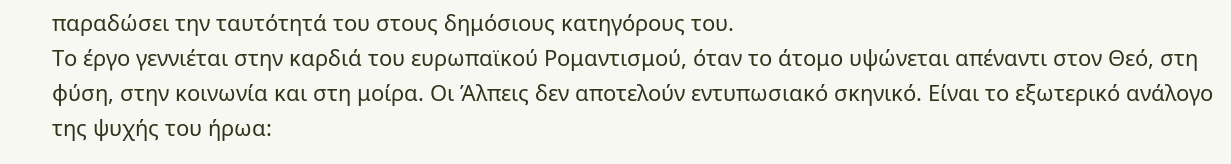παραδώσει την ταυτότητά του στους δημόσιους κατηγόρους του.
Το έργο γεννιέται στην καρδιά του ευρωπαϊκού Ρομαντισμού, όταν το άτομο υψώνεται απέναντι στον Θεό, στη φύση, στην κοινωνία και στη μοίρα. Οι Άλπεις δεν αποτελούν εντυπωσιακό σκηνικό. Είναι το εξωτερικό ανάλογο της ψυχής του ήρωα: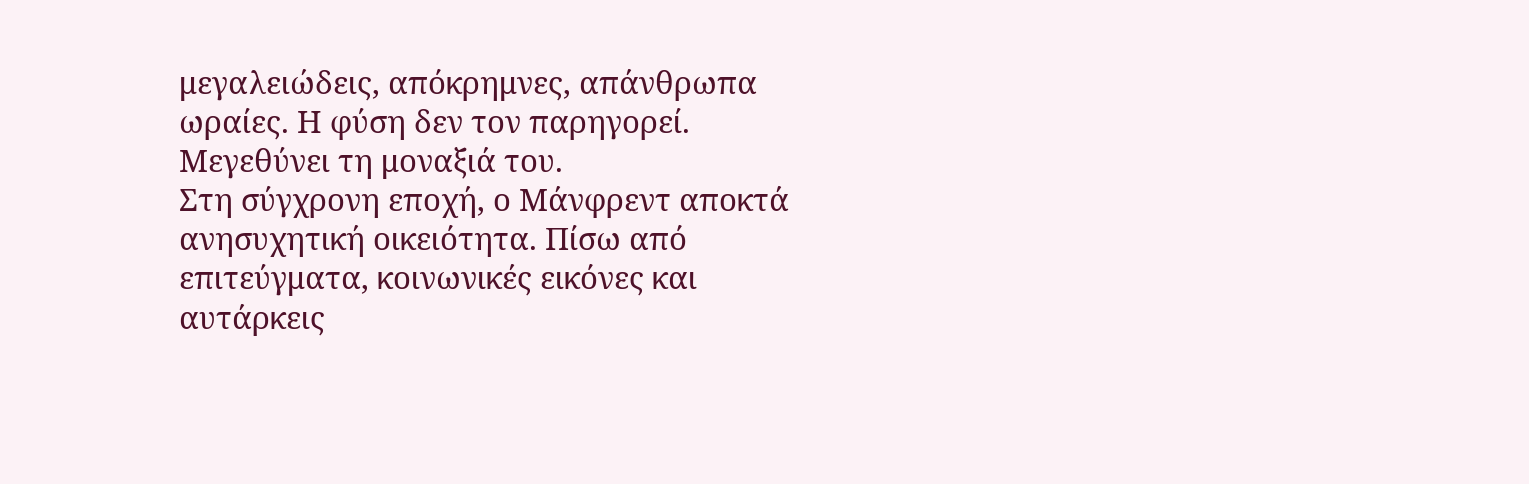μεγαλειώδεις, απόκρημνες, απάνθρωπα ωραίες. Η φύση δεν τον παρηγορεί. Μεγεθύνει τη μοναξιά του.
Στη σύγχρονη εποχή, ο Μάνφρεντ αποκτά ανησυχητική οικειότητα. Πίσω από επιτεύγματα, κοινωνικές εικόνες και αυτάρκεις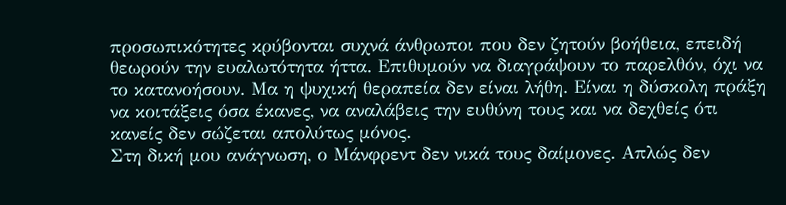προσωπικότητες κρύβονται συχνά άνθρωποι που δεν ζητούν βοήθεια, επειδή θεωρούν την ευαλωτότητα ήττα. Επιθυμούν να διαγράψουν το παρελθόν, όχι να το κατανοήσουν. Μα η ψυχική θεραπεία δεν είναι λήθη. Είναι η δύσκολη πράξη να κοιτάξεις όσα έκανες, να αναλάβεις την ευθύνη τους και να δεχθείς ότι κανείς δεν σώζεται απολύτως μόνος.
Στη δική μου ανάγνωση, ο Μάνφρεντ δεν νικά τους δαίμονες. Απλώς δεν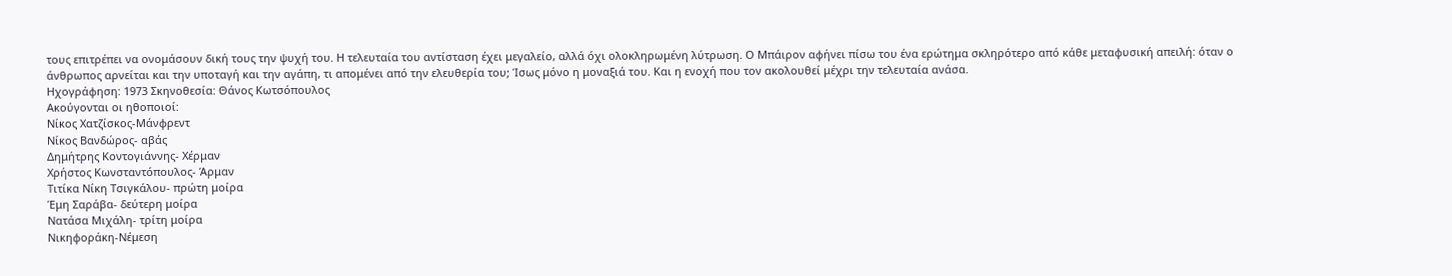τους επιτρέπει να ονομάσουν δική τους την ψυχή του. Η τελευταία του αντίσταση έχει μεγαλείο, αλλά όχι ολοκληρωμένη λύτρωση. Ο Μπάιρον αφήνει πίσω του ένα ερώτημα σκληρότερο από κάθε μεταφυσική απειλή: όταν ο άνθρωπος αρνείται και την υποταγή και την αγάπη, τι απομένει από την ελευθερία του; Ίσως μόνο η μοναξιά του. Και η ενοχή που τον ακολουθεί μέχρι την τελευταία ανάσα.
Ηχογράφηση: 1973 Σκηνοθεσία: Θάνος Κωτσόπουλος
Ακούγονται οι ηθοποιοί:
Νίκος Χατζίσκος-Μάνφρεντ
Νίκος Βανδώρος- αβάς
Δημήτρης Κοντογιάννης- Χέρμαν
Χρήστος Κωνσταντόπουλος- Άρμαν
Τιτίκα Νίκη Τσιγκάλου- πρώτη μοίρα
Έμη Σαράβα- δεύτερη μοίρα
Νατάσα Μιχάλη- τρίτη μοίρα
Νικηφοράκη-Νέμεση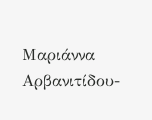Μαριάννα Αρβανιτίδου-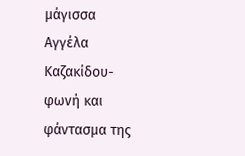μάγισσα
Αγγέλα Καζακίδου- φωνή και φάντασμα της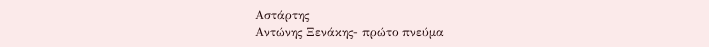Αστάρτης
Αντώνης Ξενάκης- πρώτο πνεύμα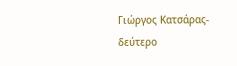Γιώργος Κατσάρας- δεύτερο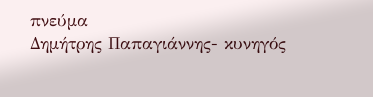πνεύμα
Δημήτρης Παπαγιάννης- κυνηγός